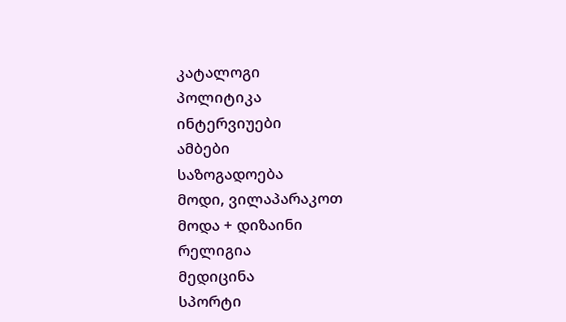კატალოგი
პოლიტიკა
ინტერვიუები
ამბები
საზოგადოება
მოდი, ვილაპარაკოთ
მოდა + დიზაინი
რელიგია
მედიცინა
სპორტი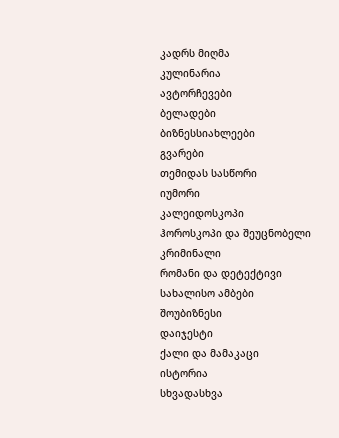კადრს მიღმა
კულინარია
ავტორჩევები
ბელადები
ბიზნესსიახლეები
გვარები
თემიდას სასწორი
იუმორი
კალეიდოსკოპი
ჰოროსკოპი და შეუცნობელი
კრიმინალი
რომანი და დეტექტივი
სახალისო ამბები
შოუბიზნესი
დაიჯესტი
ქალი და მამაკაცი
ისტორია
სხვადასხვა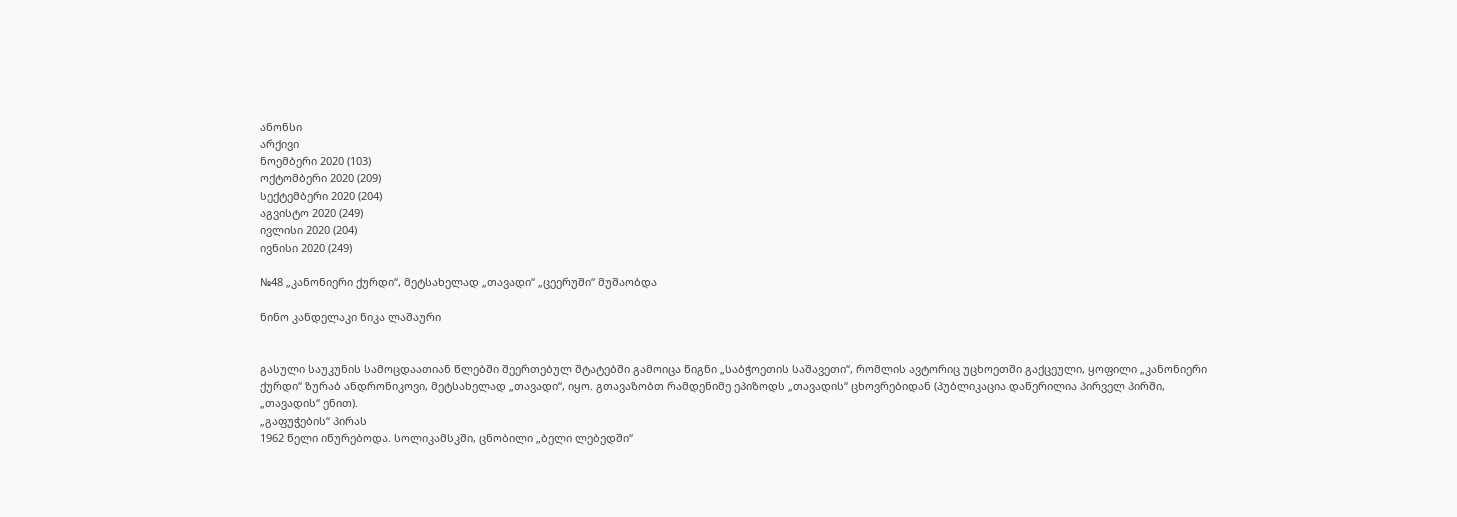ანონსი
არქივი
ნოემბერი 2020 (103)
ოქტომბერი 2020 (209)
სექტემბერი 2020 (204)
აგვისტო 2020 (249)
ივლისი 2020 (204)
ივნისი 2020 (249)

№48 „კანონიერი ქურდი“, მეტსახელად „თავადი“ „ცეერუში“ მუშაობდა

ნინო კანდელაკი ნიკა ლაშაური


გასული საუკუნის სამოცდაათიან წლებში შეერთებულ შტატებში გამოიცა წიგნი „საბჭოეთის საშავეთი“, რომლის ავტორიც უცხოეთში გაქცეული, ყოფილი „კანონიერი ქურდი“ ზურაბ ანდრონიკოვი, მეტსახელად „თავადი“, იყო. გთავაზობთ რამდენიმე ეპიზოდს „თავადის“ ცხოვრებიდან (პუბლიკაცია დაწერილია პირველ პირში, „თავადის“ ენით).
„გაფუჭების“ პირას
1962 წელი იწურებოდა. სოლიკამსკში, ცნობილი „ბელი ლებედში“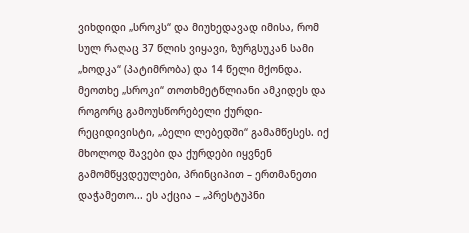ვიხდიდი „სროკს“ და მიუხედავად იმისა, რომ სულ რაღაც 37 წლის ვიყავი, ზურგსუკან სამი „ხოდკა“ (პატიმრობა) და 14 წელი მქონდა. მეოთხე „სროკი“ თოთხმეტწლიანი ამკიდეს და როგორც გამოუსწორებელი ქურდი-რეციდივისტი, „ბელი ლებედში“ გამამწესეს. იქ მხოლოდ შავები და ქურდები იყვნენ გამომწყვდეულები, პრინციპით – ერთმანეთი დაჭამეთო... ეს აქცია – „პრესტუპნი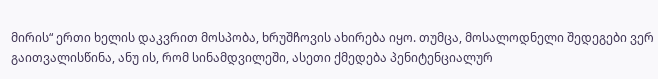მირის“ ერთი ხელის დაკვრით მოსპობა, ხრუშჩოვის ახირება იყო. თუმცა, მოსალოდნელი შედეგები ვერ გაითვალისწინა, ანუ ის, რომ სინამდვილეში, ასეთი ქმედება პენიტენციალურ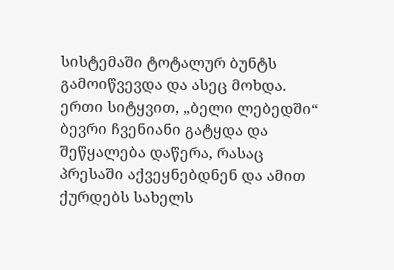სისტემაში ტოტალურ ბუნტს გამოიწვევდა და ასეც მოხდა. ერთი სიტყვით, „ბელი ლებედში“ ბევრი ჩვენიანი გატყდა და შეწყალება დაწერა, რასაც პრესაში აქვეყნებდნენ და ამით ქურდებს სახელს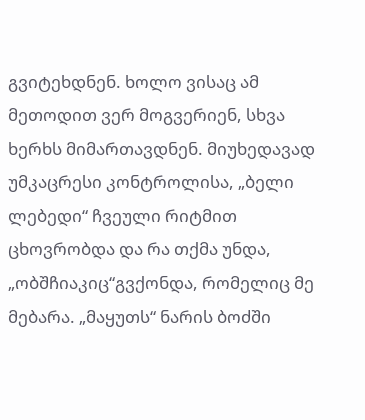გვიტეხდნენ. ხოლო ვისაც ამ მეთოდით ვერ მოგვერიენ, სხვა ხერხს მიმართავდნენ. მიუხედავად უმკაცრესი კონტროლისა, „ბელი ლებედი“ ჩვეული რიტმით ცხოვრობდა და რა თქმა უნდა, „ობშჩიაკიც“გვქონდა, რომელიც მე მებარა. „მაყუთს“ ნარის ბოძში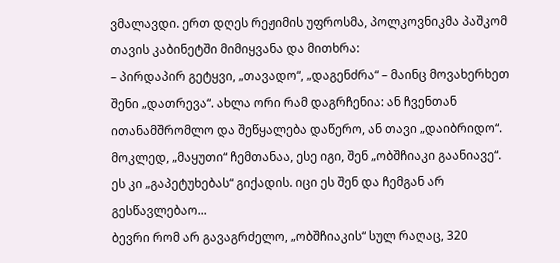ვმალავდი. ერთ დღეს რეჟიმის უფროსმა, პოლკოვნიკმა პაშკომ თავის კაბინეტში მიმიყვანა და მითხრა:
– პირდაპირ გეტყვი, „თავადო“, „დაგენძრა“ – მაინც მოვახერხეთ შენი „დათრევა“. ახლა ორი რამ დაგრჩენია: ან ჩვენთან ითანამშრომლო და შეწყალება დაწერო, ან თავი „დაიბრიდო“. მოკლედ, „მაყუთი“ ჩემთანაა, ესე იგი, შენ „ობშჩიაკი გაანიავე“. ეს კი „გაპეტუხებას“ გიქადის. იცი ეს შენ და ჩემგან არ გესწავლებაო...
ბევრი რომ არ გავაგრძელო, „ობშჩიაკის“ სულ რაღაც, 320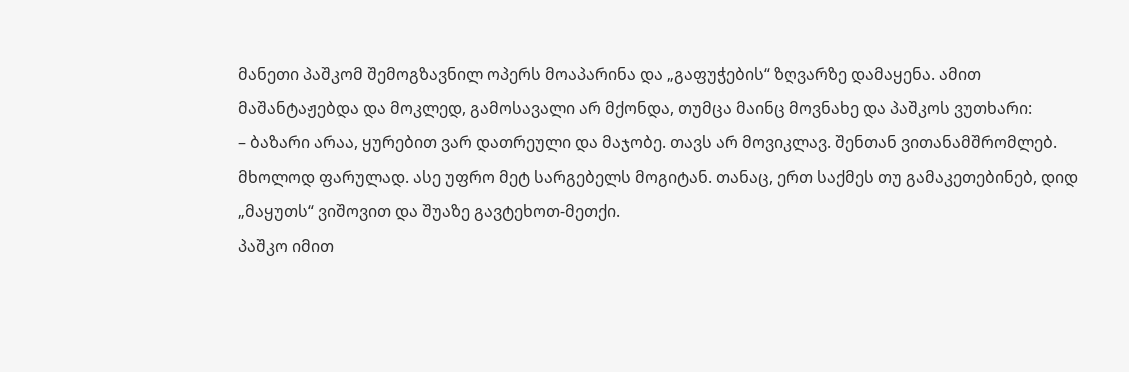მანეთი პაშკომ შემოგზავნილ ოპერს მოაპარინა და „გაფუჭების“ ზღვარზე დამაყენა. ამით მაშანტაჟებდა და მოკლედ, გამოსავალი არ მქონდა, თუმცა მაინც მოვნახე და პაშკოს ვუთხარი:
– ბაზარი არაა, ყურებით ვარ დათრეული და მაჯობე. თავს არ მოვიკლავ. შენთან ვითანამშრომლებ. მხოლოდ ფარულად. ასე უფრო მეტ სარგებელს მოგიტან. თანაც, ერთ საქმეს თუ გამაკეთებინებ, დიდ „მაყუთს“ ვიშოვით და შუაზე გავტეხოთ-მეთქი.
პაშკო იმით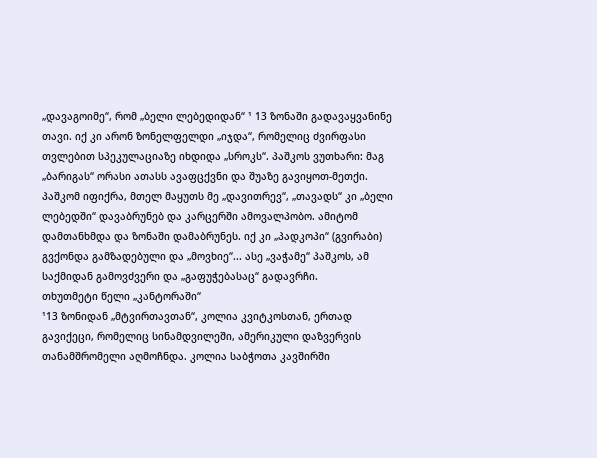„დავაგოიმე“, რომ „ბელი ლებედიდან“ ¹ 13 ზონაში გადავაყვანინე თავი. იქ კი არონ ზონელფელდი „იჯდა“, რომელიც ძვირფასი თვლებით სპეკულაციაზე იხდიდა „სროკს“. პაშკოს ვუთხარი: მაგ „ბარიგას“ ორასი ათასს ავაფცქვნი და შუაზე გავიყოთ-მეთქი. პაშკომ იფიქრა, მთელ მაყუთს მე „დავითრევ“, „თავადს“ კი „ბელი ლებედში“ დავაბრუნებ და კარცერში ამოვალპობო. ამიტომ დამთანხმდა და ზონაში დამაბრუნეს. იქ კი „პადკოპი“ (გვირაბი) გვქონდა გამზადებული და „მოვხიე“... ასე „ვაჭამე“ პაშკოს, ამ საქმიდან გამოვძვერი და „გაფუჭებასაც“ გადავრჩი.
თხუთმეტი წელი „კანტორაში“
¹13 ზონიდან „მტვირთავთან“, კოლია კვიტკოსთან, ერთად გავიქეცი, რომელიც სინამდვილეში, ამერიკული დაზვერვის თანამშრომელი აღმოჩნდა. კოლია საბჭოთა კავშირში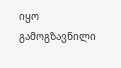იყო გამოგზავნილი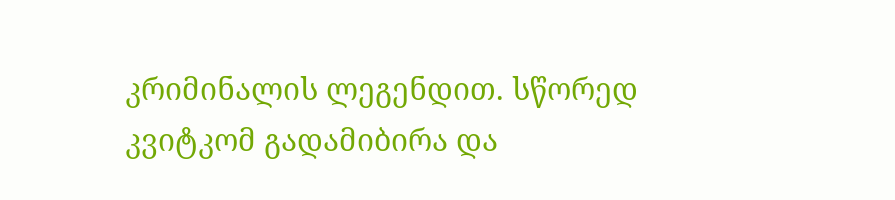კრიმინალის ლეგენდით. სწორედ კვიტკომ გადამიბირა და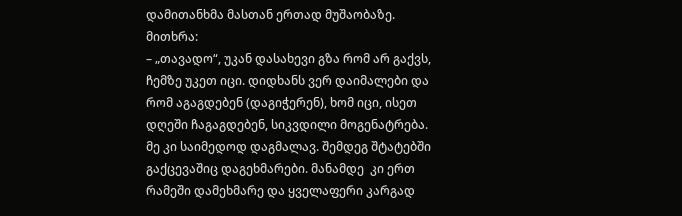დამითანხმა მასთან ერთად მუშაობაზე. მითხრა:
– „თავადო“, უკან დასახევი გზა რომ არ გაქვს, ჩემზე უკეთ იცი. დიდხანს ვერ დაიმალები და რომ აგაგდებენ (დაგიჭერენ), ხომ იცი, ისეთ დღეში ჩაგაგდებენ, სიკვდილი მოგენატრება. მე კი საიმედოდ დაგმალავ. შემდეგ შტატებში გაქცევაშიც დაგეხმარები. მანამდე  კი ერთ რამეში დამეხმარე და ყველაფერი კარგად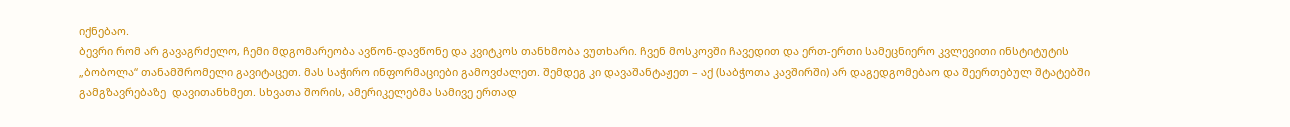იქნებაო.
ბევრი რომ არ გავაგრძელო, ჩემი მდგომარეობა ავწონ-დავწონე და კვიტკოს თანხმობა ვუთხარი. ჩვენ მოსკოვში ჩავედით და ერთ-ერთი სამეცნიერო კვლევითი ინსტიტუტის „ბობოლა“ თანამშრომელი გავიტაცეთ. მას საჭირო ინფორმაციები გამოვძალეთ. შემდეგ კი დავაშანტაჟეთ – აქ (საბჭოთა კავშირში) არ დაგედგომებაო და შეერთებულ შტატებში გამგზავრებაზე  დავითანხმეთ. სხვათა შორის, ამერიკელებმა სამივე ერთად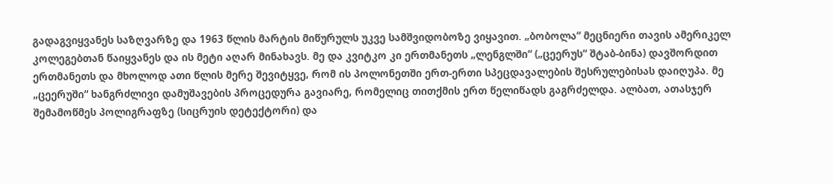გადაგვიყვანეს საზღვარზე და 1963 წლის მარტის მიწურულს უკვე სამშვიდობოზე ვიყავით. „ბობოლა“ მეცნიერი თავის ამერიკელ კოლეგებთან წაიყვანეს და ის მეტი აღარ მინახავს. მე და კვიტკო კი ერთმანეთს „ლენგლში“ („ცეერუს“ შტაბ-ბინა) დავშორდით ერთმანეთს და მხოლოდ ათი წლის მერე შევიტყვე, რომ ის პოლონეთში ერთ-ერთი სპეცდავალების შესრულებისას დაიღუპა. მე „ცეერუში“ ხანგრძლივი დამუშავების პროცედურა გავიარე, რომელიც თითქმის ერთ წელიწადს გაგრძელდა. ალბათ, ათასჯერ შემამოწმეს პოლიგრაფზე (სიცრუის დეტექტორი) და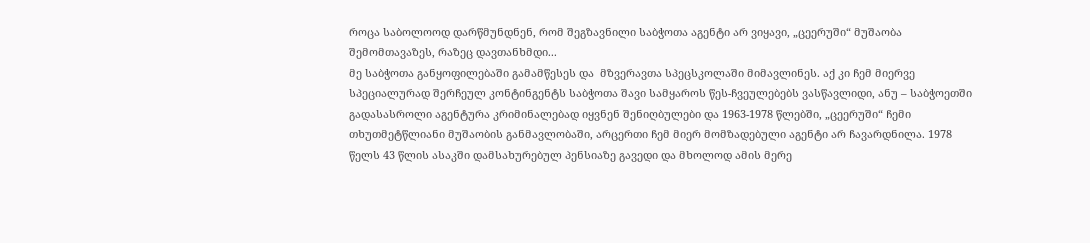როცა საბოლოოდ დარწმუნდნენ, რომ შეგზავნილი საბჭოთა აგენტი არ ვიყავი, „ცეერუში“ მუშაობა შემომთავაზეს, რაზეც დავთანხმდი...
მე საბჭოთა განყოფილებაში გამამწესეს და  მზვერავთა სპეცსკოლაში მიმავლინეს. აქ კი ჩემ მიერვე სპეციალურად შერჩეულ კონტინგენტს საბჭოთა შავი სამყაროს წეს-ჩვეულებებს ვასწავლიდი, ანუ – საბჭოეთში გადასასროლი აგენტურა კრიმინალებად იყვნენ შენიღბულები და 1963-1978 წლებში, „ცეერუში“ ჩემი თხუთმეტწლიანი მუშაობის განმავლობაში, არცერთი ჩემ მიერ მომზადებული აგენტი არ ჩავარდნილა. 1978 წელს 43 წლის ასაკში დამსახურებულ პენსიაზე გავედი და მხოლოდ ამის მერე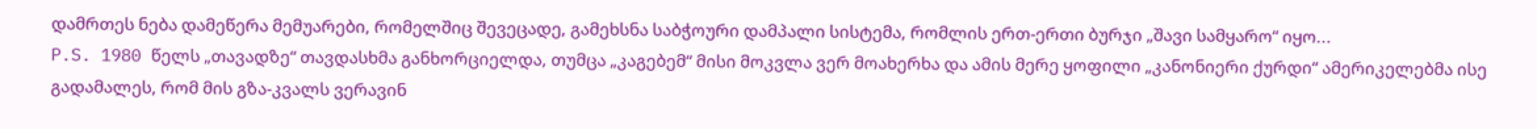დამრთეს ნება დამეწერა მემუარები, რომელშიც შევეცადე, გამეხსნა საბჭოური დამპალი სისტემა, რომლის ერთ-ერთი ბურჯი „შავი სამყარო“ იყო...
P.S. 1980 წელს „თავადზე“ თავდასხმა განხორციელდა, თუმცა „კაგებემ“ მისი მოკვლა ვერ მოახერხა და ამის მერე ყოფილი „კანონიერი ქურდი“ ამერიკელებმა ისე გადამალეს, რომ მის გზა-კვალს ვერავინ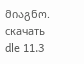მიაგნო.
скачать dle 11.3